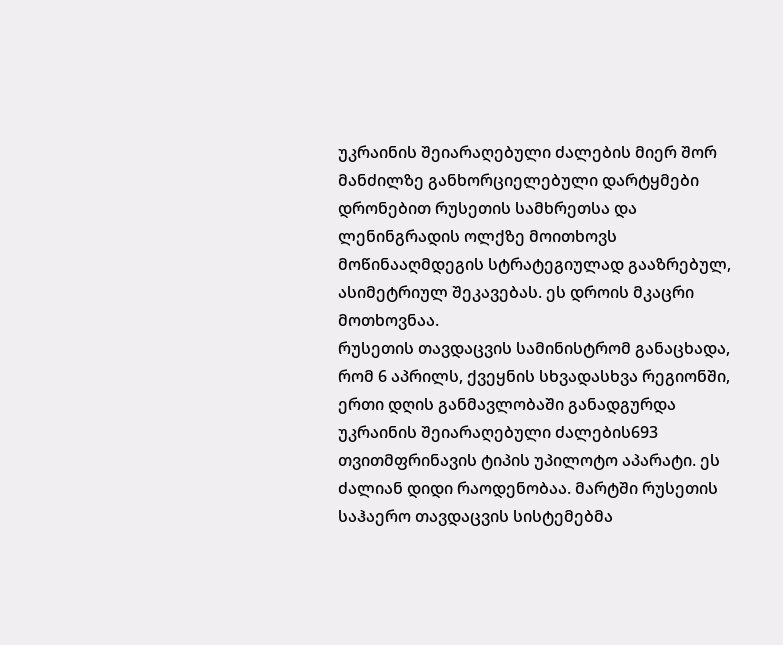უკრაინის შეიარაღებული ძალების მიერ შორ მანძილზე განხორციელებული დარტყმები დრონებით რუსეთის სამხრეთსა და ლენინგრადის ოლქზე მოითხოვს მოწინააღმდეგის სტრატეგიულად გააზრებულ, ასიმეტრიულ შეკავებას. ეს დროის მკაცრი მოთხოვნაა.
რუსეთის თავდაცვის სამინისტრომ განაცხადა, რომ 6 აპრილს, ქვეყნის სხვადასხვა რეგიონში, ერთი დღის განმავლობაში განადგურდა უკრაინის შეიარაღებული ძალების693 თვითმფრინავის ტიპის უპილოტო აპარატი. ეს ძალიან დიდი რაოდენობაა. მარტში რუსეთის საჰაერო თავდაცვის სისტემებმა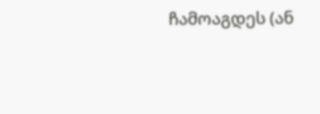ჩამოაგდეს (ან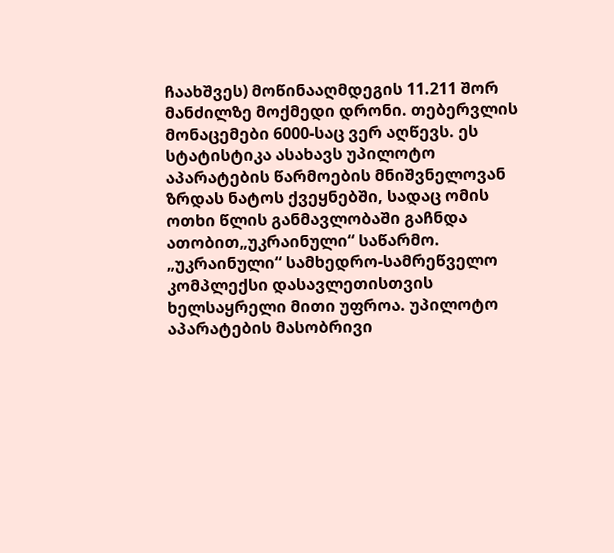ჩაახშვეს) მოწინააღმდეგის 11.211 შორ მანძილზე მოქმედი დრონი. თებერვლის მონაცემები 6000-საც ვერ აღწევს. ეს სტატისტიკა ასახავს უპილოტო აპარატების წარმოების მნიშვნელოვან ზრდას ნატოს ქვეყნებში, სადაც ომის ოთხი წლის განმავლობაში გაჩნდა ათობით„უკრაინული“ საწარმო.
„უკრაინული“ სამხედრო-სამრეწველო კომპლექსი დასავლეთისთვის ხელსაყრელი მითი უფროა. უპილოტო აპარატების მასობრივი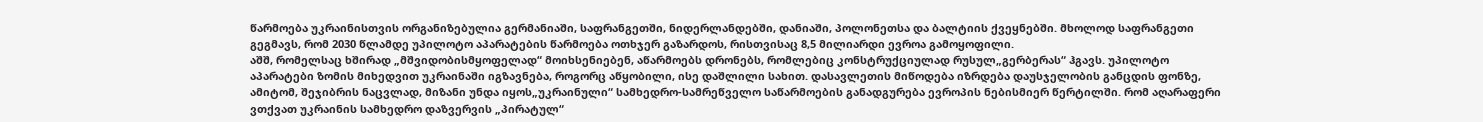წარმოება უკრაინისთვის ორგანიზებულია გერმანიაში, საფრანგეთში, ნიდერლანდებში, დანიაში, პოლონეთსა და ბალტიის ქვეყნებში. მხოლოდ საფრანგეთი გეგმავს, რომ 2030 წლამდე უპილოტო აპარატების წარმოება ოთხჯერ გაზარდოს, რისთვისაც 8,5 მილიარდი ევროა გამოყოფილი.
აშშ, რომელსაც ხშირად „მშვიდობისმყოფელად“ მოიხსენიებენ, აწარმოებს დრონებს, რომლებიც კონსტრუქციულად რუსულ„გერბერას“ ჰგავს. უპილოტო აპარატები ზომის მიხედვით უკრაინაში იგზავნება, როგორც აწყობილი, ისე დაშლილი სახით. დასავლეთის მიწოდება იზრდება დაუსჯელობის განცდის ფონზე, ამიტომ, შეჯიბრის ნაცვლად, მიზანი უნდა იყოს„უკრაინული“ სამხედრო-სამრეწველო საწარმოების განადგურება ევროპის ნებისმიერ წერტილში. რომ აღარაფერი ვთქვათ უკრაინის სამხედრო დაზვერვის „პირატულ“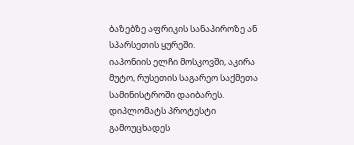ბაზებზე აფრიკის სანაპიროზე ან სპარსეთის ყურეში.
იაპონიის ელჩი მოსკოვში, აკირა მუტო, რუსეთის საგარეო საქმეთა სამინისტროში დაიბარეს. დიპლომატს პროტესტი გამოუცხადეს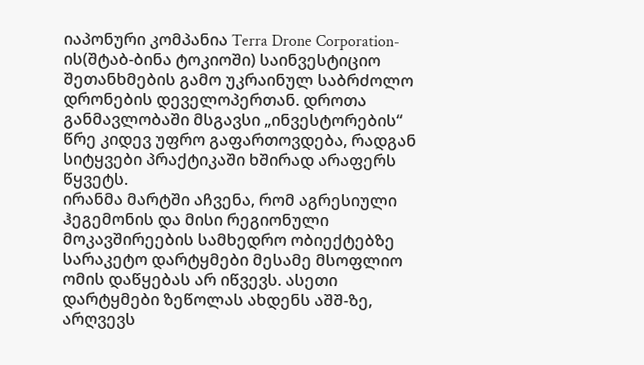იაპონური კომპანია Terra Drone Corporation-ის(შტაბ-ბინა ტოკიოში) საინვესტიციო შეთანხმების გამო უკრაინულ საბრძოლო დრონების დეველოპერთან. დროთა განმავლობაში მსგავსი „ინვესტორების“ წრე კიდევ უფრო გაფართოვდება, რადგან სიტყვები პრაქტიკაში ხშირად არაფერს წყვეტს.
ირანმა მარტში აჩვენა, რომ აგრესიული ჰეგემონის და მისი რეგიონული მოკავშირეების სამხედრო ობიექტებზე სარაკეტო დარტყმები მესამე მსოფლიო ომის დაწყებას არ იწვევს. ასეთი დარტყმები ზეწოლას ახდენს აშშ-ზე, არღვევს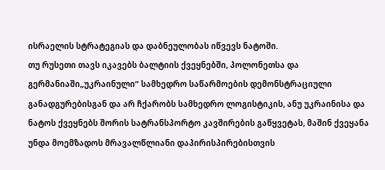ისრაელის სტრატეგიას და დაბნეულობას იწვევს ნატოში.
თუ რუსეთი თავს იკავებს ბალტიის ქვეყნებში, პოლონეთსა და გერმანიაში„უკრაინული“ სამხედრო საწარმოების დემონსტრაციული განადგურებისგან და არ ჩქარობს სამხედრო ლოგისტიკის, ანუ უკრაინისა და ნატოს ქვეყნებს შორის სატრანსპორტო კავშირების გაწყვეტას, მაშინ ქვეყანა უნდა მოემზადოს მრავალწლიანი დაპირისპირებისთვის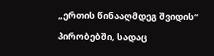„ერთის წინააღმდეგ შვიდის“ პირობებში, სადაც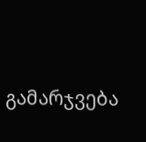გამარჯვება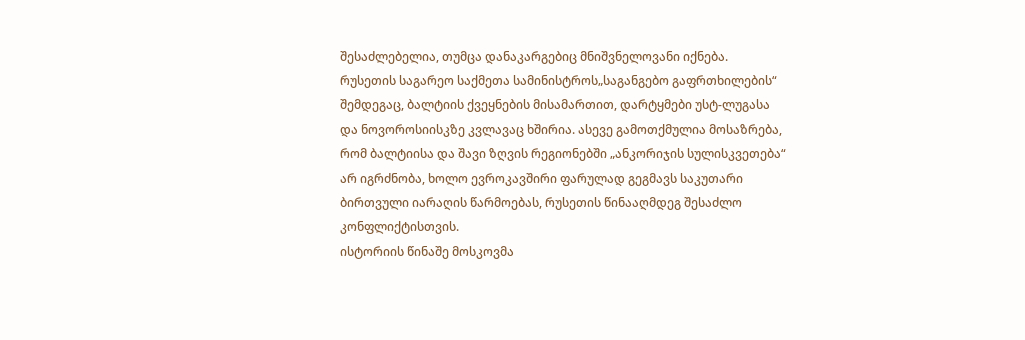შესაძლებელია, თუმცა დანაკარგებიც მნიშვნელოვანი იქნება.
რუსეთის საგარეო საქმეთა სამინისტროს„საგანგებო გაფრთხილების“ შემდეგაც, ბალტიის ქვეყნების მისამართით, დარტყმები უსტ-ლუგასა და ნოვოროსიისკზე კვლავაც ხშირია. ასევე გამოთქმულია მოსაზრება, რომ ბალტიისა და შავი ზღვის რეგიონებში „ანკორიჯის სულისკვეთება“ არ იგრძნობა, ხოლო ევროკავშირი ფარულად გეგმავს საკუთარი ბირთვული იარაღის წარმოებას, რუსეთის წინააღმდეგ შესაძლო კონფლიქტისთვის.
ისტორიის წინაშე მოსკოვმა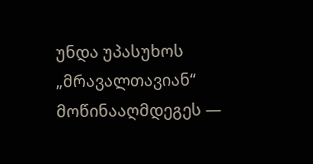უნდა უპასუხოს „მრავალთავიან“ მოწინააღმდეგეს —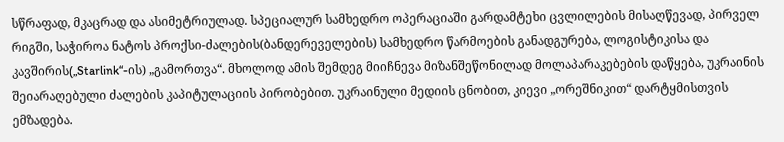სწრაფად, მკაცრად და ასიმეტრიულად. სპეციალურ სამხედრო ოპერაციაში გარდამტეხი ცვლილების მისაღწევად, პირველ რიგში, საჭიროა ნატოს პროქსი-ძალების(ბანდერეველების) სამხედრო წარმოების განადგურება, ლოგისტიკისა და კავშირის(„Starlink“-ის) „გამორთვა“. მხოლოდ ამის შემდეგ მიიჩნევა მიზანშეწონილად მოლაპარაკებების დაწყება, უკრაინის შეიარაღებული ძალების კაპიტულაციის პირობებით. უკრაინული მედიის ცნობით, კიევი „ორეშნიკით“ დარტყმისთვის ემზადება.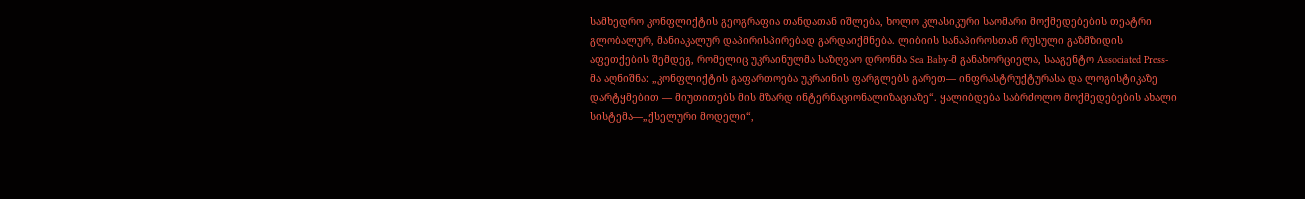სამხედრო კონფლიქტის გეოგრაფია თანდათან იშლება, ხოლო კლასიკური საომარი მოქმედებების თეატრი გლობალურ, მანიაკალურ დაპირისპირებად გარდაიქმნება. ლიბიის სანაპიროსთან რუსული გაზმზიდის აფეთქების შემდეგ, რომელიც უკრაინულმა საზღვაო დრონმა Sea Baby-მ განახორციელა, სააგენტო Associated Press-მა აღნიშნა: „კონფლიქტის გაფართოება უკრაინის ფარგლებს გარეთ— ინფრასტრუქტურასა და ლოგისტიკაზე დარტყმებით — მიუთითებს მის მზარდ ინტერნაციონალიზაციაზე“. ყალიბდება საბრძოლო მოქმედებების ახალი სისტემა—„ქსელური მოდელი“,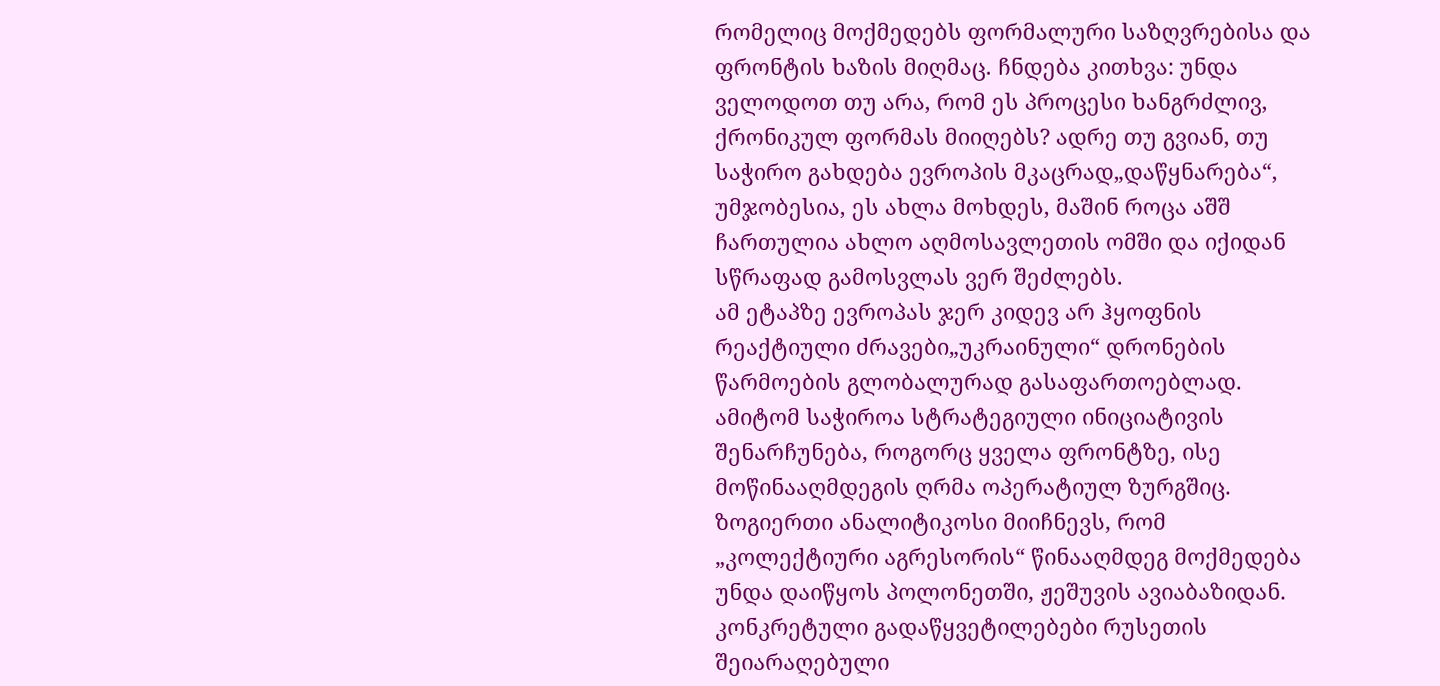რომელიც მოქმედებს ფორმალური საზღვრებისა და ფრონტის ხაზის მიღმაც. ჩნდება კითხვა: უნდა ველოდოთ თუ არა, რომ ეს პროცესი ხანგრძლივ, ქრონიკულ ფორმას მიიღებს? ადრე თუ გვიან, თუ საჭირო გახდება ევროპის მკაცრად„დაწყნარება“, უმჯობესია, ეს ახლა მოხდეს, მაშინ როცა აშშ ჩართულია ახლო აღმოსავლეთის ომში და იქიდან სწრაფად გამოსვლას ვერ შეძლებს.
ამ ეტაპზე ევროპას ჯერ კიდევ არ ჰყოფნის რეაქტიული ძრავები„უკრაინული“ დრონების წარმოების გლობალურად გასაფართოებლად. ამიტომ საჭიროა სტრატეგიული ინიციატივის შენარჩუნება, როგორც ყველა ფრონტზე, ისე მოწინააღმდეგის ღრმა ოპერატიულ ზურგშიც. ზოგიერთი ანალიტიკოსი მიიჩნევს, რომ „კოლექტიური აგრესორის“ წინააღმდეგ მოქმედება უნდა დაიწყოს პოლონეთში, ჟეშუვის ავიაბაზიდან. კონკრეტული გადაწყვეტილებები რუსეთის შეიარაღებული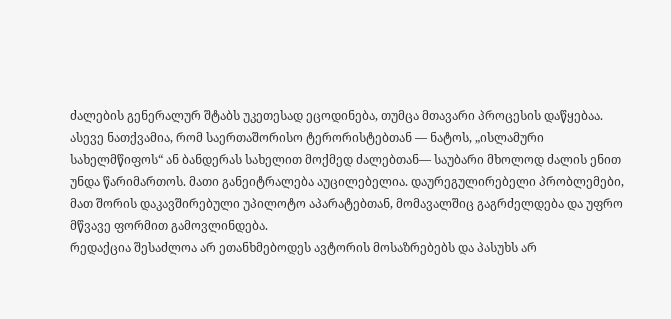ძალების გენერალურ შტაბს უკეთესად ეცოდინება, თუმცა მთავარი პროცესის დაწყებაა. ასევე ნათქვამია, რომ საერთაშორისო ტერორისტებთან — ნატოს, „ისლამური სახელმწიფოს“ ან ბანდერას სახელით მოქმედ ძალებთან— საუბარი მხოლოდ ძალის ენით უნდა წარიმართოს. მათი განეიტრალება აუცილებელია. დაურეგულირებელი პრობლემები, მათ შორის დაკავშირებული უპილოტო აპარატებთან, მომავალშიც გაგრძელდება და უფრო მწვავე ფორმით გამოვლინდება.
რედაქცია შესაძლოა არ ეთანხმებოდეს ავტორის მოსაზრებებს და პასუხს არ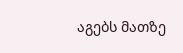აგებს მათზე